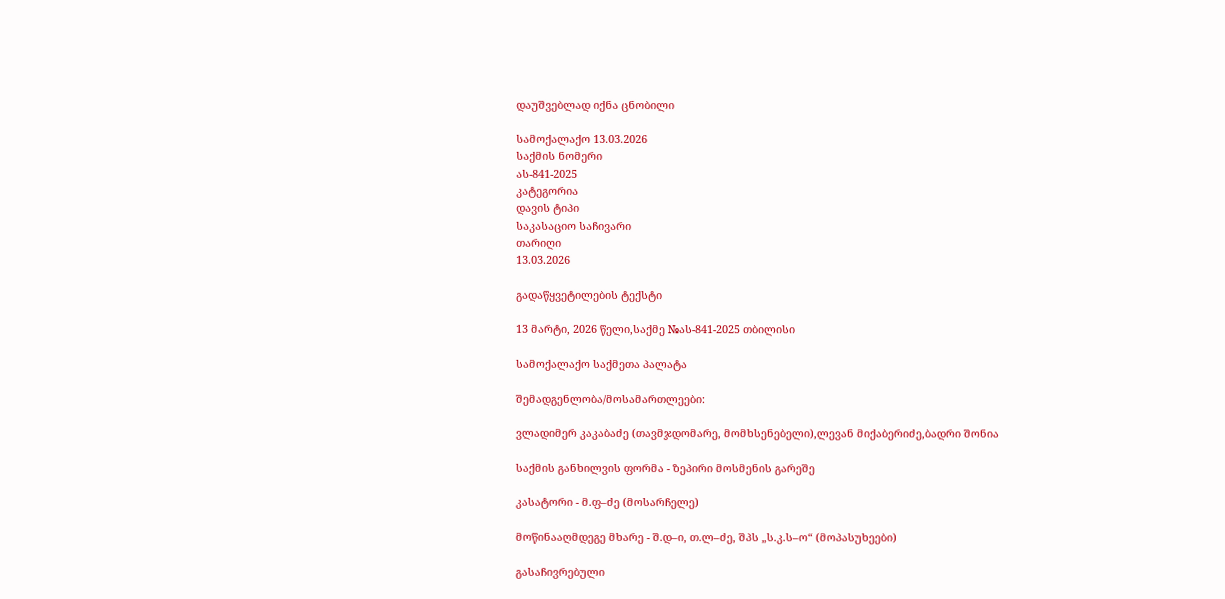დაუშვებლად იქნა ცნობილი

სამოქალაქო 13.03.2026
საქმის ნომერი
ას-841-2025
კატეგორია
დავის ტიპი
საკასაციო საჩივარი
თარიღი
13.03.2026

გადაწყვეტილების ტექსტი

13 მარტი, 2026 წელი,საქმე №ას-841-2025 თბილისი

სამოქალაქო საქმეთა პალატა

შემადგენლობა/მოსამართლეები:

ვლადიმერ კაკაბაძე (თავმჯდომარე, მომხსენებელი),ლევან მიქაბერიძე,ბადრი შონია

საქმის განხილვის ფორმა - ზეპირი მოსმენის გარეშე

კასატორი - მ.ფ–ძე (მოსარჩელე)

მოწინააღმდეგე მხარე - შ.დ–ი, თ.ლ–ძე, შპს „ს.კ.ს–ო“ (მოპასუხეები)

გასაჩივრებული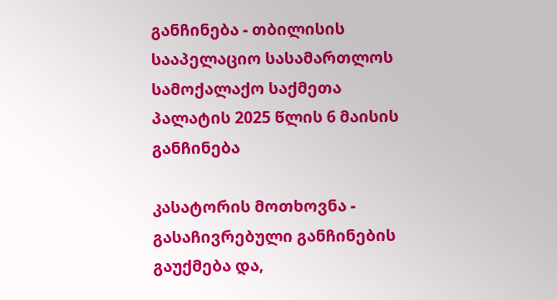განჩინება - თბილისის სააპელაციო სასამართლოს სამოქალაქო საქმეთა პალატის 2025 წლის 6 მაისის განჩინება

კასატორის მოთხოვნა - გასაჩივრებული განჩინების გაუქმება და,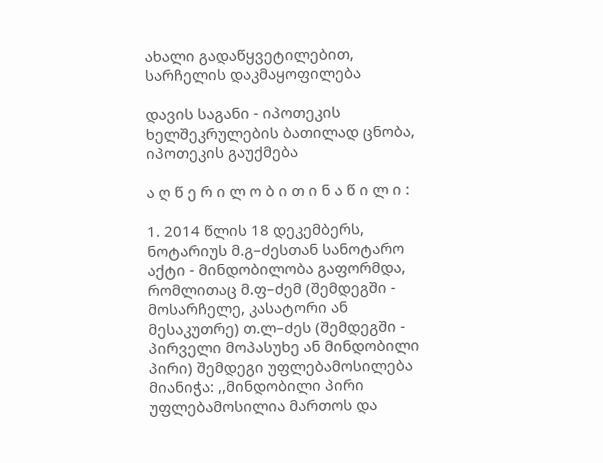ახალი გადაწყვეტილებით, სარჩელის დაკმაყოფილება

დავის საგანი - იპოთეკის ხელშეკრულების ბათილად ცნობა, იპოთეკის გაუქმება

ა ღ წ ე რ ი ლ ო ბ ი თ ი ნ ა წ ი ლ ი :

1. 2014 წლის 18 დეკემბერს, ნოტარიუს მ.გ–ძესთან სანოტარო აქტი - მინდობილობა გაფორმდა, რომლითაც მ.ფ–ძემ (შემდეგში - მოსარჩელე, კასატორი ან მესაკუთრე) თ.ლ–ძეს (შემდეგში - პირველი მოპასუხე ან მინდობილი პირი) შემდეგი უფლებამოსილება მიანიჭა: ,,მინდობილი პირი უფლებამოსილია მართოს და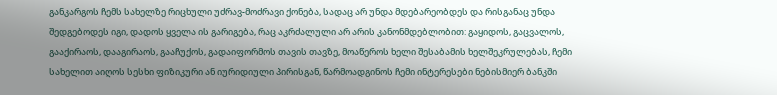განკარგოს ჩემს სახელზე რიცხული უძრავ-მოძრავი ქონება, სადაც არ უნდა მდებარეობდეს და რისგანაც უნდა შედგებოდეს იგი, დადოს ყველა ის გარიგება, რაც აკრძალული არ არის კანონმდებლობით: გაყიდოს, გაცვალოს, გააქირაოს, დააგირაოს, გააჩუქოს, გადაიფორმოს თავის თავზე, მოაწეროს ხელი შესაბამის ხელშეკრულებას, ჩემი სახელით აიღოს სესხი ფიზიკური ან იურიდიული პირისგან, წარმოადგინოს ჩემი ინტერესები ნებისმიერ ბანკში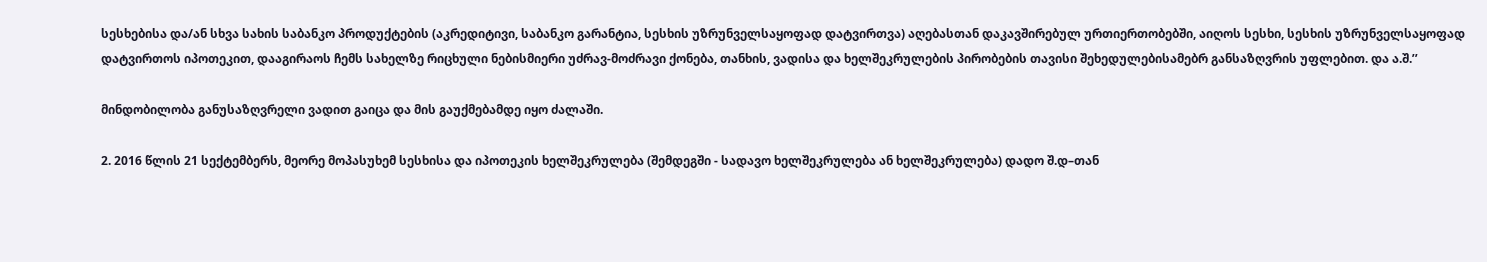სესხებისა და/ან სხვა სახის საბანკო პროდუქტების (აკრედიტივი, საბანკო გარანტია, სესხის უზრუნველსაყოფად დატვირთვა) აღებასთან დაკავშირებულ ურთიერთობებში, აიღოს სესხი, სესხის უზრუნველსაყოფად დატვირთოს იპოთეკით, დააგირაოს ჩემს სახელზე რიცხული ნებისმიერი უძრავ-მოძრავი ქონება, თანხის, ვადისა და ხელშეკრულების პირობების თავისი შეხედულებისამებრ განსაზღვრის უფლებით. და ა.შ.’’

მინდობილობა განუსაზღვრელი ვადით გაიცა და მის გაუქმებამდე იყო ძალაში.

2. 2016 წლის 21 სექტემბერს, მეორე მოპასუხემ სესხისა და იპოთეკის ხელშეკრულება (შემდეგში - სადავო ხელშეკრულება ან ხელშეკრულება) დადო შ.დ–თან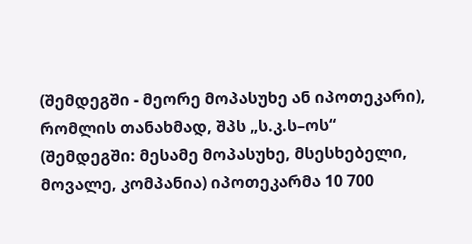(შემდეგში - მეორე მოპასუხე ან იპოთეკარი), რომლის თანახმად, შპს „ს.კ.ს–ოს“ (შემდეგში: მესამე მოპასუხე, მსესხებელი, მოვალე, კომპანია) იპოთეკარმა 10 700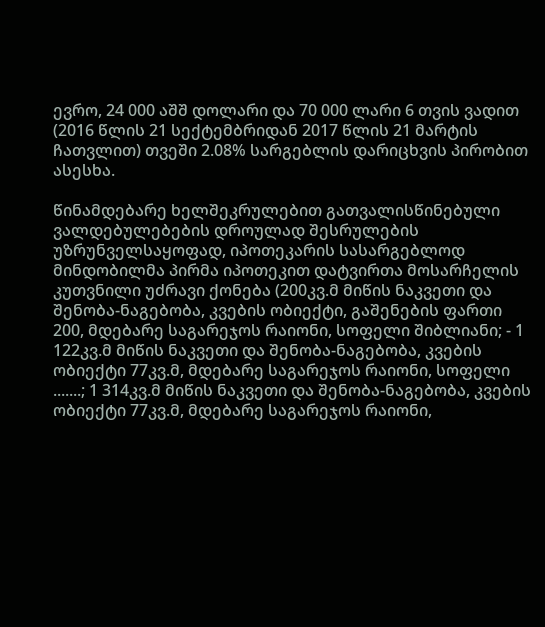ევრო, 24 000 აშშ დოლარი და 70 000 ლარი 6 თვის ვადით (2016 წლის 21 სექტემბრიდან 2017 წლის 21 მარტის ჩათვლით) თვეში 2.08% სარგებლის დარიცხვის პირობით ასესხა.

წინამდებარე ხელშეკრულებით გათვალისწინებული ვალდებულებების დროულად შესრულების უზრუნველსაყოფად, იპოთეკარის სასარგებლოდ მინდობილმა პირმა იპოთეკით დატვირთა მოსარჩელის კუთვნილი უძრავი ქონება (200კვ.მ მიწის ნაკვეთი და შენობა-ნაგებობა, კვების ობიექტი, გაშენების ფართი 200, მდებარე საგარეჯოს რაიონი, სოფელი შიბლიანი; - 1 122კვ.მ მიწის ნაკვეთი და შენობა-ნაგებობა, კვების ობიექტი 77კვ.მ, მდებარე საგარეჯოს რაიონი, სოფელი .......; 1 314კვ.მ მიწის ნაკვეთი და შენობა-ნაგებობა, კვების ობიექტი 77კვ.მ, მდებარე საგარეჯოს რაიონი,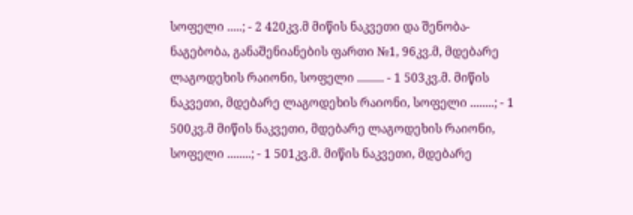სოფელი .....; - 2 420კვ.მ მიწის ნაკვეთი და შენობა-ნაგებობა, განაშენიანების ფართი №1, 96კვ.მ, მდებარე ლაგოდეხის რაიონი, სოფელი ......... - 1 503კვ.მ. მიწის ნაკვეთი, მდებარე ლაგოდეხის რაიონი, სოფელი ........; - 1 500კვ.მ მიწის ნაკვეთი, მდებარე ლაგოდეხის რაიონი, სოფელი ........; - 1 501კვ.მ. მიწის ნაკვეთი, მდებარე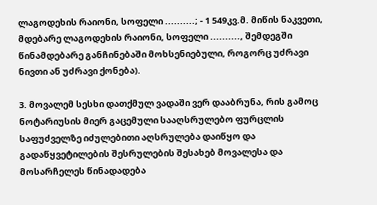ლაგოდეხის რაიონი, სოფელი ..........; - 1 549კვ.მ. მიწის ნაკვეთი, მდებარე ლაგოდეხის რაიონი, სოფელი .........., შემდეგში წინამდებარე განჩინებაში მოხსენიებული, როგორც უძრავი ნივთი ან უძრავი ქონება).

3. მოვალემ სესხი დათქმულ ვადაში ვერ დააბრუნა, რის გამოც ნოტარიუსის მიერ გაცემული სააღსრულებო ფურცლის საფუძველზე იძულებითი აღსრულება დაიწყო და გადაწყვეტილების შესრულების შესახებ მოვალესა და მოსარჩელეს წინადადება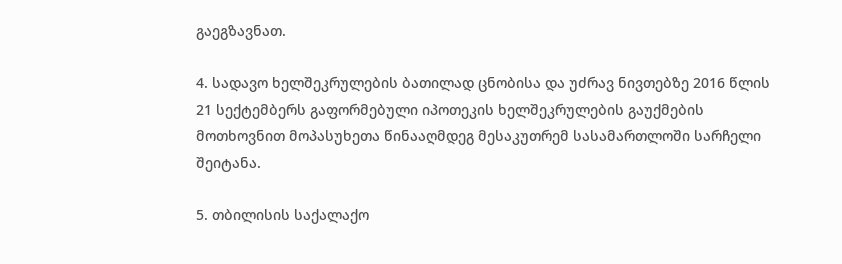გაეგზავნათ.

4. სადავო ხელშეკრულების ბათილად ცნობისა და უძრავ ნივთებზე 2016 წლის 21 სექტემბერს გაფორმებული იპოთეკის ხელშეკრულების გაუქმების მოთხოვნით მოპასუხეთა წინააღმდეგ მესაკუთრემ სასამართლოში სარჩელი შეიტანა.

5. თბილისის საქალაქო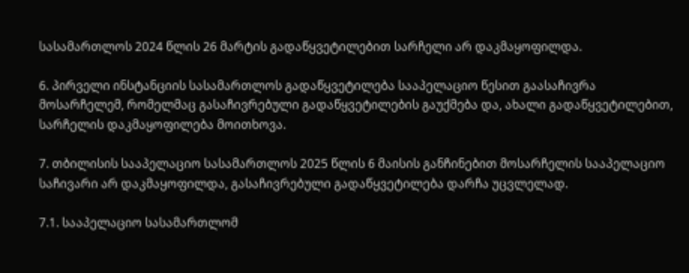სასამართლოს 2024 წლის 26 მარტის გადაწყვეტილებით სარჩელი არ დაკმაყოფილდა.

6. პირველი ინსტანციის სასამართლოს გადაწყვეტილება სააპელაციო წესით გაასაჩივრა მოსარჩელემ, რომელმაც გასაჩივრებული გადაწყვეტილების გაუქმება და, ახალი გადაწყვეტილებით, სარჩელის დაკმაყოფილება მოითხოვა.

7. თბილისის სააპელაციო სასამართლოს 2025 წლის 6 მაისის განჩინებით მოსარჩელის სააპელაციო საჩივარი არ დაკმაყოფილდა, გასაჩივრებული გადაწყვეტილება დარჩა უცვლელად.

7.1. სააპელაციო სასამართლომ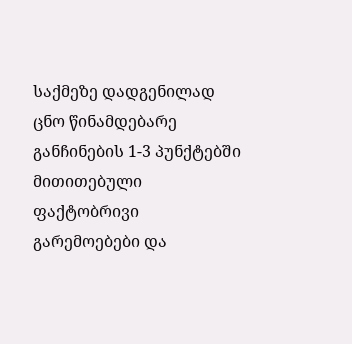საქმეზე დადგენილად ცნო წინამდებარე განჩინების 1-3 პუნქტებში მითითებული ფაქტობრივი გარემოებები და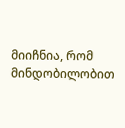მიიჩნია, რომ მინდობილობით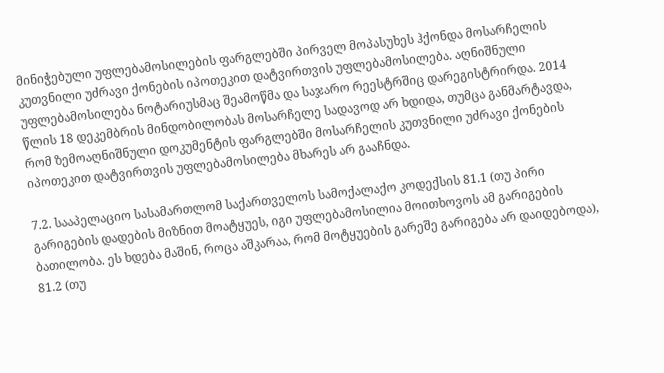მინიჭებული უფლებამოსილების ფარგლებში პირველ მოპასუხეს ჰქონდა მოსარჩელის კუთვნილი უძრავი ქონების იპოთეკით დატვირთვის უფლებამოსილება. აღნიშნული უფლებამოსილება ნოტარიუსმაც შეამოწმა და საჯარო რეესტრშიც დარეგისტრირდა. 2014 წლის 18 დეკემბრის მინდობილობას მოსარჩელე სადავოდ არ ხდიდა, თუმცა განმარტავდა, რომ ზემოაღნიშნული დოკუმენტის ფარგლებში მოსარჩელის კუთვნილი უძრავი ქონების იპოთეკით დატვირთვის უფლებამოსილება მხარეს არ გააჩნდა.

7.2. სააპელაციო სასამართლომ საქართველოს სამოქალაქო კოდექსის 81.1 (თუ პირი გარიგების დადების მიზნით მოატყუეს, იგი უფლებამოსილია მოითხოვოს ამ გარიგების ბათილობა. ეს ხდება მაშინ, როცა აშკარაა, რომ მოტყუების გარეშე გარიგება არ დაიდებოდა), 81.2 (თუ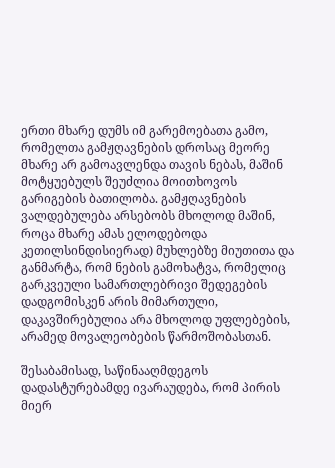ერთი მხარე დუმს იმ გარემოებათა გამო, რომელთა გამჟღავნების დროსაც მეორე მხარე არ გამოავლენდა თავის ნებას, მაშინ მოტყუებულს შეუძლია მოითხოვოს გარიგების ბათილობა. გამჟღავნების ვალდებულება არსებობს მხოლოდ მაშინ, როცა მხარე ამას ელოდებოდა კეთილსინდისიერად) მუხლებზე მიუთითა და განმარტა, რომ ნების გამოხატვა, რომელიც გარკვეული სამართლებრივი შედეგების დადგომისკენ არის მიმართული, დაკავშირებულია არა მხოლოდ უფლებების, არამედ მოვალეობების წარმოშობასთან.

შესაბამისად, საწინააღმდეგოს დადასტურებამდე ივარაუდება, რომ პირის მიერ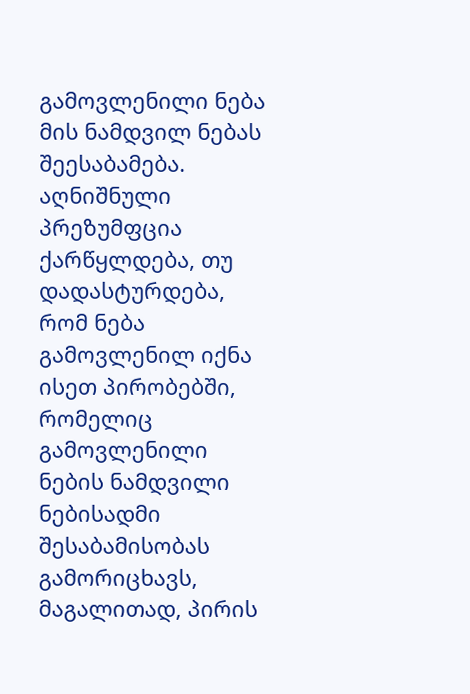გამოვლენილი ნება მის ნამდვილ ნებას შეესაბამება. აღნიშნული პრეზუმფცია ქარწყლდება, თუ დადასტურდება, რომ ნება გამოვლენილ იქნა ისეთ პირობებში, რომელიც გამოვლენილი ნების ნამდვილი ნებისადმი შესაბამისობას გამორიცხავს, მაგალითად, პირის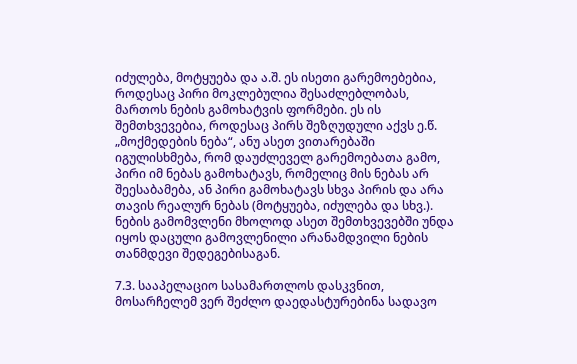იძულება, მოტყუება და ა.შ. ეს ისეთი გარემოებებია, როდესაც პირი მოკლებულია შესაძლებლობას, მართოს ნების გამოხატვის ფორმები. ეს ის შემთხვევებია, როდესაც პირს შეზღუდული აქვს ე.წ. „მოქმედების ნება“, ანუ ასეთ ვითარებაში იგულისხმება, რომ დაუძლეველ გარემოებათა გამო, პირი იმ ნებას გამოხატავს, რომელიც მის ნებას არ შეესაბამება, ან პირი გამოხატავს სხვა პირის და არა თავის რეალურ ნებას (მოტყუება, იძულება და სხვ.). ნების გამომვლენი მხოლოდ ასეთ შემთხვევებში უნდა იყოს დაცული გამოვლენილი არანამდვილი ნების თანმდევი შედეგებისაგან.

7.3. სააპელაციო სასამართლოს დასკვნით, მოსარჩელემ ვერ შეძლო დაედასტურებინა სადავო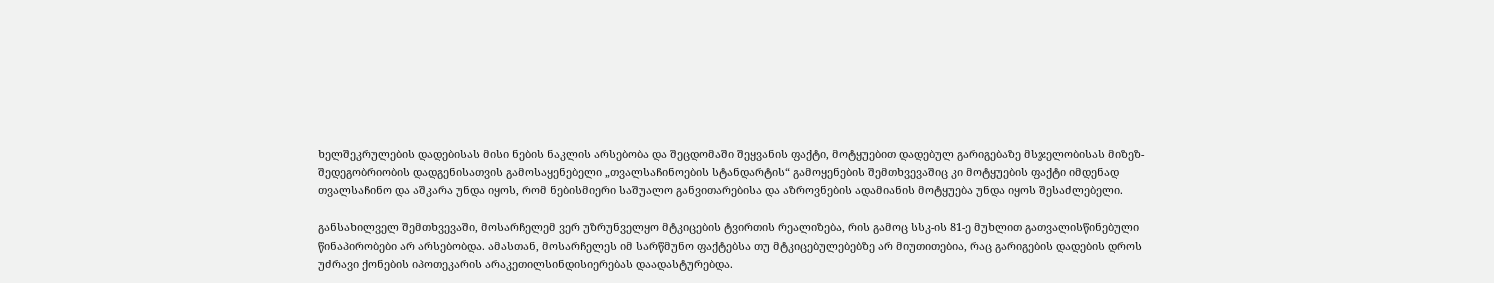ხელშეკრულების დადებისას მისი ნების ნაკლის არსებობა და შეცდომაში შეყვანის ფაქტი, მოტყუებით დადებულ გარიგებაზე მსჯელობისას მიზეზ-შედეგობრიობის დადგენისათვის გამოსაყენებელი „თვალსაჩინოების სტანდარტის“ გამოყენების შემთხვევაშიც კი მოტყუების ფაქტი იმდენად თვალსაჩინო და აშკარა უნდა იყოს, რომ ნებისმიერი საშუალო განვითარებისა და აზროვნების ადამიანის მოტყუება უნდა იყოს შესაძლებელი.

განსახილველ შემთხვევაში, მოსარჩელემ ვერ უზრუნველყო მტკიცების ტვირთის რეალიზება, რის გამოც სსკ-ის 81-ე მუხლით გათვალისწინებული წინაპირობები არ არსებობდა. ამასთან, მოსარჩელეს იმ სარწმუნო ფაქტებსა თუ მტკიცებულებებზე არ მიუთითებია, რაც გარიგების დადების დროს უძრავი ქონების იპოთეკარის არაკეთილსინდისიერებას დაადასტურებდა.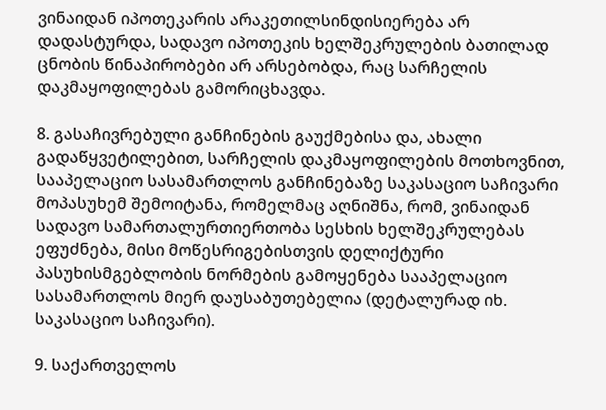ვინაიდან იპოთეკარის არაკეთილსინდისიერება არ დადასტურდა, სადავო იპოთეკის ხელშეკრულების ბათილად ცნობის წინაპირობები არ არსებობდა, რაც სარჩელის დაკმაყოფილებას გამორიცხავდა.

8. გასაჩივრებული განჩინების გაუქმებისა და, ახალი გადაწყვეტილებით, სარჩელის დაკმაყოფილების მოთხოვნით, სააპელაციო სასამართლოს განჩინებაზე საკასაციო საჩივარი მოპასუხემ შემოიტანა, რომელმაც აღნიშნა, რომ, ვინაიდან სადავო სამართალურთიერთობა სესხის ხელშეკრულებას ეფუძნება, მისი მოწესრიგებისთვის დელიქტური პასუხისმგებლობის ნორმების გამოყენება სააპელაციო სასამართლოს მიერ დაუსაბუთებელია (დეტალურად იხ. საკასაციო საჩივარი).

9. საქართველოს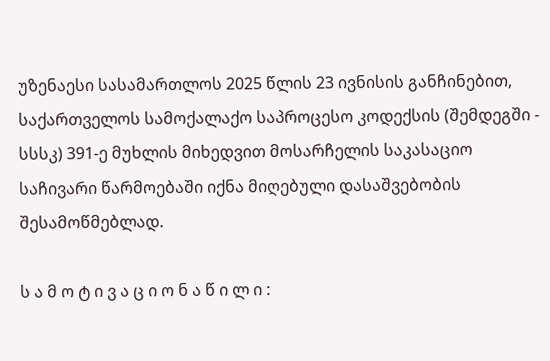უზენაესი სასამართლოს 2025 წლის 23 ივნისის განჩინებით, საქართველოს სამოქალაქო საპროცესო კოდექსის (შემდეგში - სსსკ) 391-ე მუხლის მიხედვით მოსარჩელის საკასაციო საჩივარი წარმოებაში იქნა მიღებული დასაშვებობის შესამოწმებლად.

ს ა მ ო ტ ი ვ ა ც ი ო ნ ა წ ი ლ ი :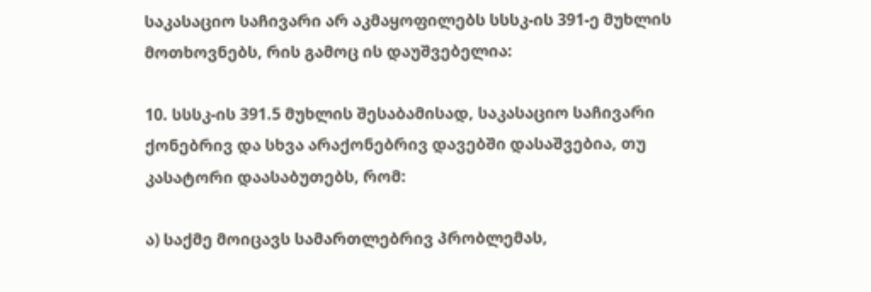საკასაციო საჩივარი არ აკმაყოფილებს სსსკ-ის 391-ე მუხლის მოთხოვნებს, რის გამოც ის დაუშვებელია:

10. სსსკ-ის 391.5 მუხლის შესაბამისად, საკასაციო საჩივარი ქონებრივ და სხვა არაქონებრივ დავებში დასაშვებია, თუ კასატორი დაასაბუთებს, რომ:

ა) საქმე მოიცავს სამართლებრივ პრობლემას,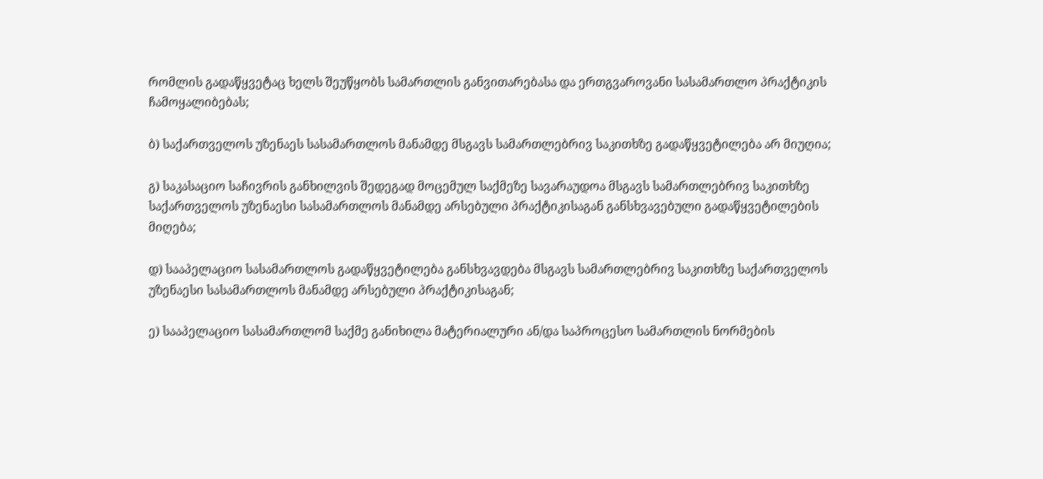რომლის გადაწყვეტაც ხელს შეუწყობს სამართლის განვითარებასა და ერთგვაროვანი სასამართლო პრაქტიკის ჩამოყალიბებას;

ბ) საქართველოს უზენაეს სასამართლოს მანამდე მსგავს სამართლებრივ საკითხზე გადაწყვეტილება არ მიუღია;

გ) საკასაციო საჩივრის განხილვის შედეგად მოცემულ საქმეზე სავარაუდოა მსგავს სამართლებრივ საკითხზე საქართველოს უზენაესი სასამართლოს მანამდე არსებული პრაქტიკისაგან განსხვავებული გადაწყვეტილების მიღება;

დ) სააპელაციო სასამართლოს გადაწყვეტილება განსხვავდება მსგავს სამართლებრივ საკითხზე საქართველოს უზენაესი სასამართლოს მანამდე არსებული პრაქტიკისაგან;

ე) სააპელაციო სასამართლომ საქმე განიხილა მატერიალური ან/და საპროცესო სამართლის ნორმების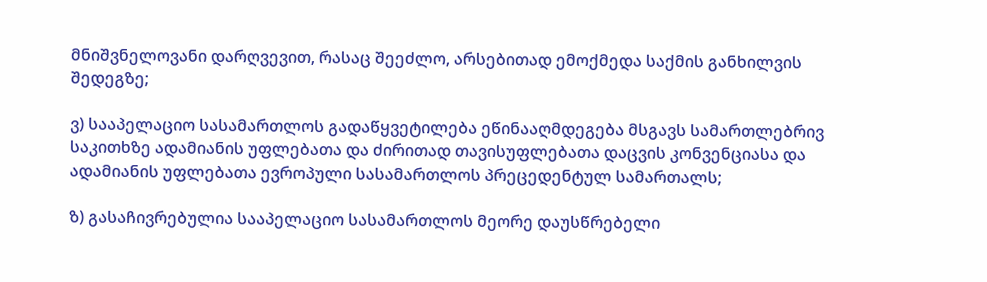მნიშვნელოვანი დარღვევით, რასაც შეეძლო, არსებითად ემოქმედა საქმის განხილვის შედეგზე;

ვ) სააპელაციო სასამართლოს გადაწყვეტილება ეწინააღმდეგება მსგავს სამართლებრივ საკითხზე ადამიანის უფლებათა და ძირითად თავისუფლებათა დაცვის კონვენციასა და ადამიანის უფლებათა ევროპული სასამართლოს პრეცედენტულ სამართალს;

ზ) გასაჩივრებულია სააპელაციო სასამართლოს მეორე დაუსწრებელი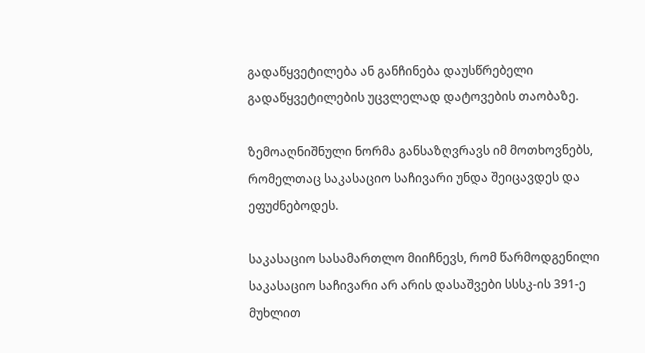გადაწყვეტილება ან განჩინება დაუსწრებელი გადაწყვეტილების უცვლელად დატოვების თაობაზე.

ზემოაღნიშნული ნორმა განსაზღვრავს იმ მოთხოვნებს, რომელთაც საკასაციო საჩივარი უნდა შეიცავდეს და ეფუძნებოდეს.

საკასაციო სასამართლო მიიჩნევს, რომ წარმოდგენილი საკასაციო საჩივარი არ არის დასაშვები სსსკ-ის 391-ე მუხლით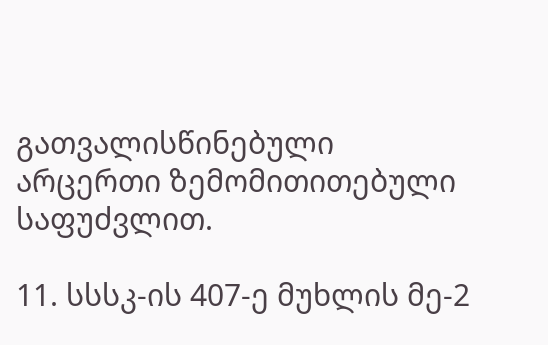გათვალისწინებული არცერთი ზემომითითებული საფუძვლით.

11. სსსკ-ის 407-ე მუხლის მე-2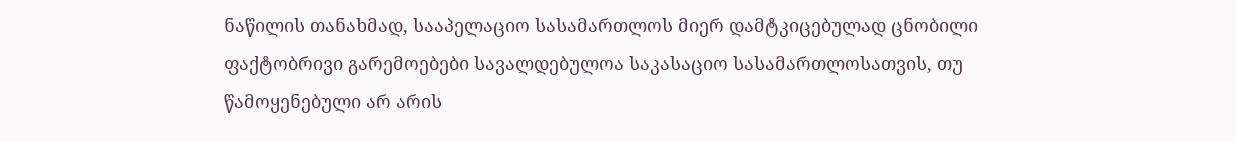ნაწილის თანახმად, სააპელაციო სასამართლოს მიერ დამტკიცებულად ცნობილი ფაქტობრივი გარემოებები სავალდებულოა საკასაციო სასამართლოსათვის, თუ წამოყენებული არ არის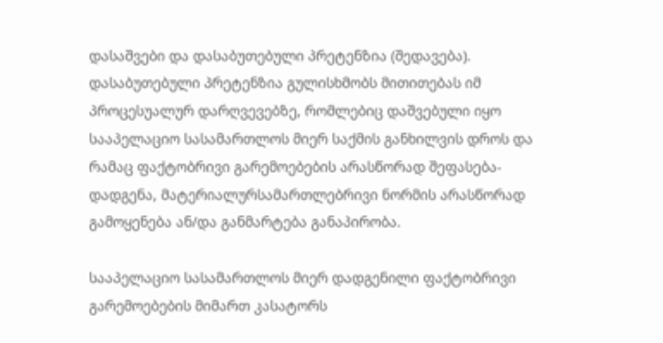დასაშვები და დასაბუთებული პრეტენზია (შედავება). დასაბუთებული პრეტენზია გულისხმობს მითითებას იმ პროცესუალურ დარღვევებზე, რომლებიც დაშვებული იყო სააპელაციო სასამართლოს მიერ საქმის განხილვის დროს და რამაც ფაქტობრივი გარემოებების არასწორად შეფასება-დადგენა, მატერიალურსამართლებრივი ნორმის არასწორად გამოყენება ან/და განმარტება განაპირობა.

სააპელაციო სასამართლოს მიერ დადგენილი ფაქტობრივი გარემოებების მიმართ კასატორს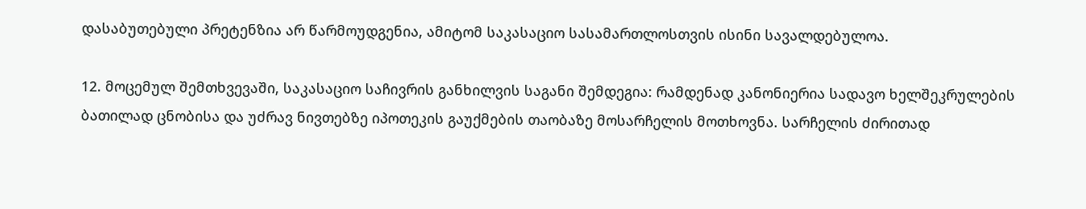დასაბუთებული პრეტენზია არ წარმოუდგენია, ამიტომ საკასაციო სასამართლოსთვის ისინი სავალდებულოა.

12. მოცემულ შემთხვევაში, საკასაციო საჩივრის განხილვის საგანი შემდეგია: რამდენად კანონიერია სადავო ხელშეკრულების ბათილად ცნობისა და უძრავ ნივთებზე იპოთეკის გაუქმების თაობაზე მოსარჩელის მოთხოვნა. სარჩელის ძირითად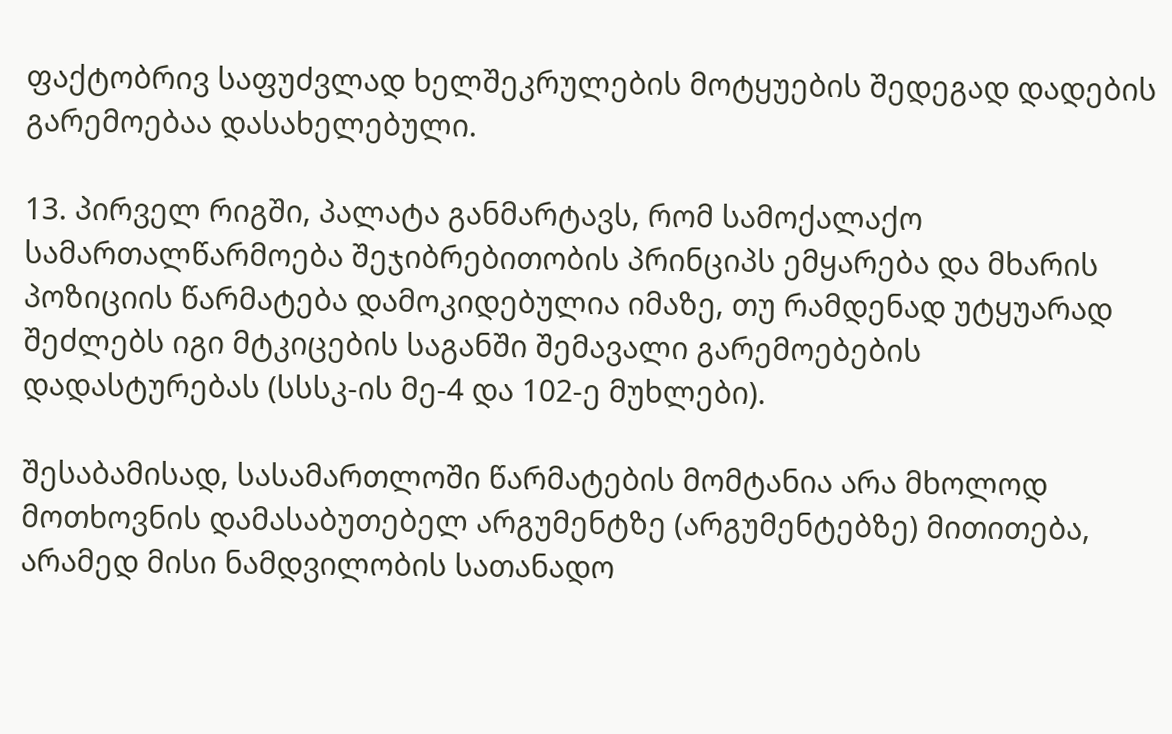ფაქტობრივ საფუძვლად ხელშეკრულების მოტყუების შედეგად დადების გარემოებაა დასახელებული.

13. პირველ რიგში, პალატა განმარტავს, რომ სამოქალაქო სამართალწარმოება შეჯიბრებითობის პრინციპს ემყარება და მხარის პოზიციის წარმატება დამოკიდებულია იმაზე, თუ რამდენად უტყუარად შეძლებს იგი მტკიცების საგანში შემავალი გარემოებების დადასტურებას (სსსკ-ის მე-4 და 102-ე მუხლები).

შესაბამისად, სასამართლოში წარმატების მომტანია არა მხოლოდ მოთხოვნის დამასაბუთებელ არგუმენტზე (არგუმენტებზე) მითითება, არამედ მისი ნამდვილობის სათანადო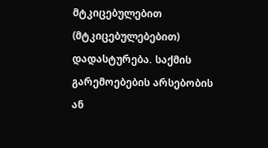მტკიცებულებით (მტკიცებულებებით) დადასტურება. საქმის გარემოებების არსებობის ან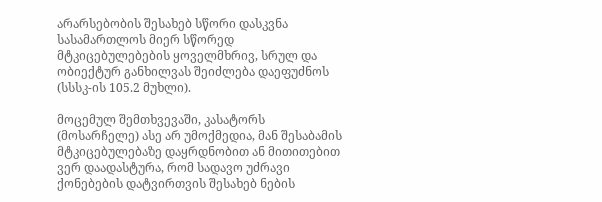არარსებობის შესახებ სწორი დასკვნა სასამართლოს მიერ სწორედ მტკიცებულებების ყოველმხრივ, სრულ და ობიექტურ განხილვას შეიძლება დაეფუძნოს (სსსკ-ის 105.2 მუხლი).

მოცემულ შემთხვევაში, კასატორს (მოსარჩელე) ასე არ უმოქმედია, მან შესაბამის მტკიცებულებაზე დაყრდნობით ან მითითებით ვერ დაადასტურა, რომ სადავო უძრავი ქონებების დატვირთვის შესახებ ნების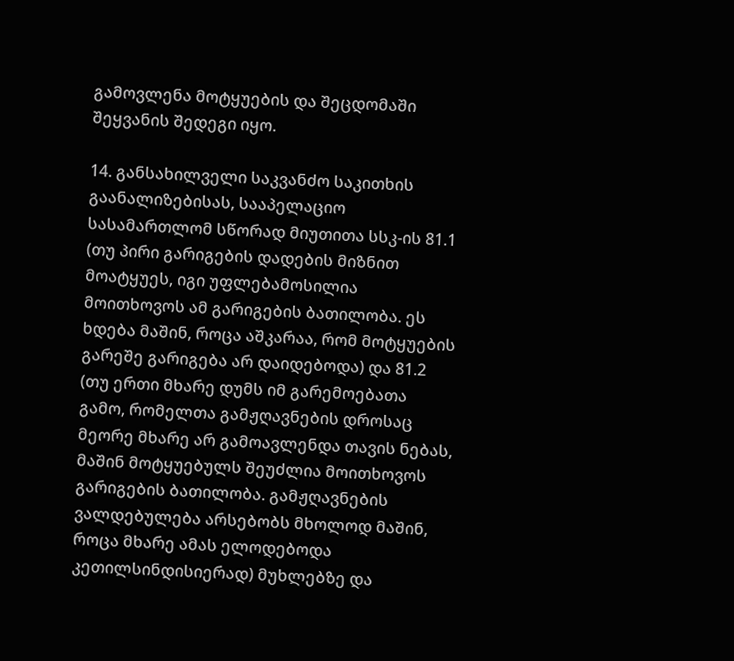გამოვლენა მოტყუების და შეცდომაში შეყვანის შედეგი იყო.

14. განსახილველი საკვანძო საკითხის გაანალიზებისას, სააპელაციო სასამართლომ სწორად მიუთითა სსკ-ის 81.1 (თუ პირი გარიგების დადების მიზნით მოატყუეს, იგი უფლებამოსილია მოითხოვოს ამ გარიგების ბათილობა. ეს ხდება მაშინ, როცა აშკარაა, რომ მოტყუების გარეშე გარიგება არ დაიდებოდა) და 81.2 (თუ ერთი მხარე დუმს იმ გარემოებათა გამო, რომელთა გამჟღავნების დროსაც მეორე მხარე არ გამოავლენდა თავის ნებას, მაშინ მოტყუებულს შეუძლია მოითხოვოს გარიგების ბათილობა. გამჟღავნების ვალდებულება არსებობს მხოლოდ მაშინ, როცა მხარე ამას ელოდებოდა კეთილსინდისიერად) მუხლებზე და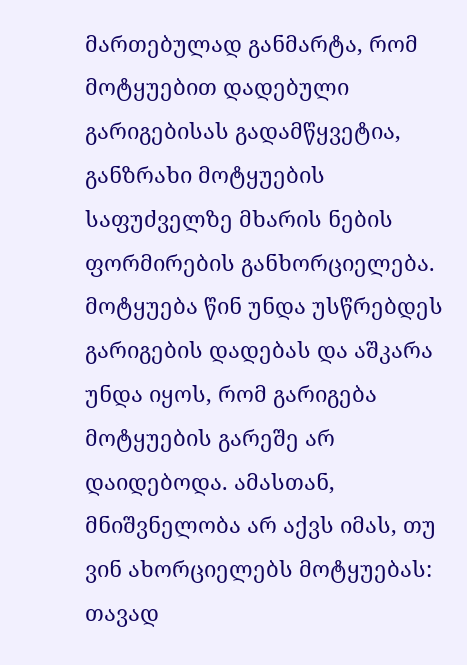მართებულად განმარტა, რომ მოტყუებით დადებული გარიგებისას გადამწყვეტია, განზრახი მოტყუების საფუძველზე მხარის ნების ფორმირების განხორციელება. მოტყუება წინ უნდა უსწრებდეს გარიგების დადებას და აშკარა უნდა იყოს, რომ გარიგება მოტყუების გარეშე არ დაიდებოდა. ამასთან, მნიშვნელობა არ აქვს იმას, თუ ვინ ახორციელებს მოტყუებას: თავად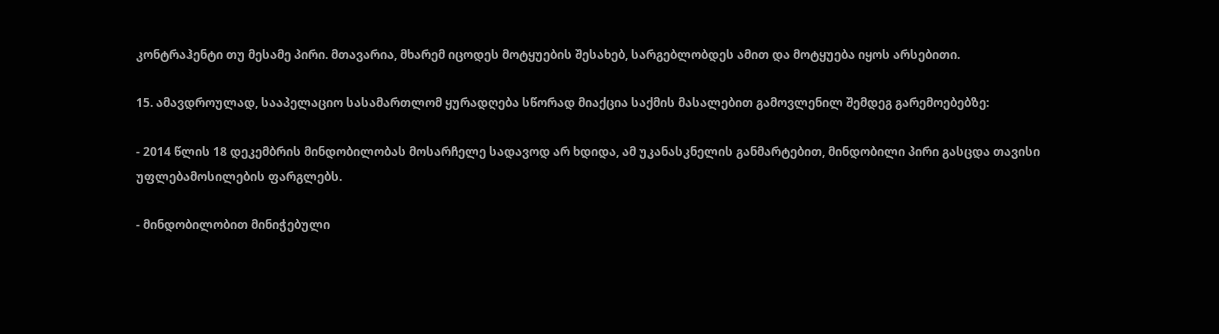კონტრაჰენტი თუ მესამე პირი. მთავარია, მხარემ იცოდეს მოტყუების შესახებ, სარგებლობდეს ამით და მოტყუება იყოს არსებითი.

15. ამავდროულად, სააპელაციო სასამართლომ ყურადღება სწორად მიაქცია საქმის მასალებით გამოვლენილ შემდეგ გარემოებებზე:

- 2014 წლის 18 დეკემბრის მინდობილობას მოსარჩელე სადავოდ არ ხდიდა, ამ უკანასკნელის განმარტებით, მინდობილი პირი გასცდა თავისი უფლებამოსილების ფარგლებს.

- მინდობილობით მინიჭებული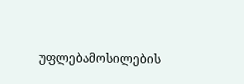უფლებამოსილების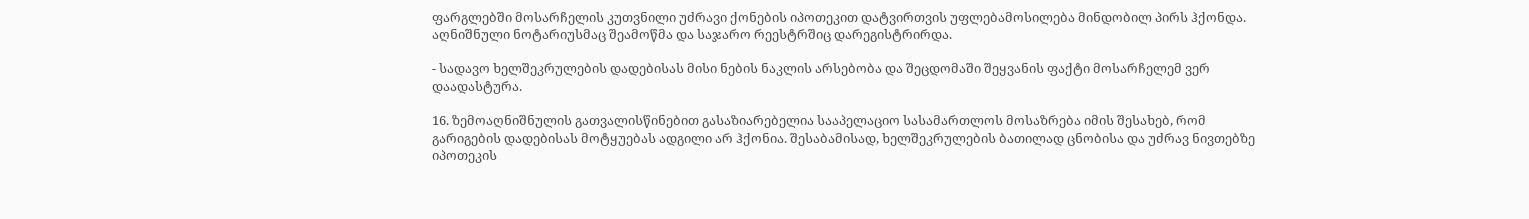ფარგლებში მოსარჩელის კუთვნილი უძრავი ქონების იპოთეკით დატვირთვის უფლებამოსილება მინდობილ პირს ჰქონდა. აღნიშნული ნოტარიუსმაც შეამოწმა და საჯარო რეესტრშიც დარეგისტრირდა.

- სადავო ხელშეკრულების დადებისას მისი ნების ნაკლის არსებობა და შეცდომაში შეყვანის ფაქტი მოსარჩელემ ვერ დაადასტურა.

16. ზემოაღნიშნულის გათვალისწინებით გასაზიარებელია სააპელაციო სასამართლოს მოსაზრება იმის შესახებ, რომ გარიგების დადებისას მოტყუებას ადგილი არ ჰქონია. შესაბამისად, ხელშეკრულების ბათილად ცნობისა და უძრავ ნივთებზე იპოთეკის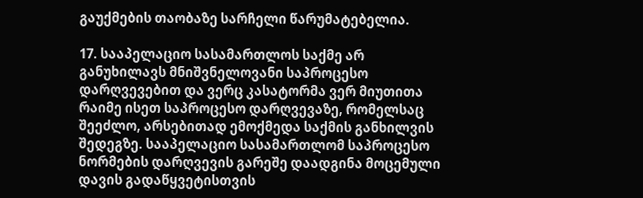გაუქმების თაობაზე სარჩელი წარუმატებელია.

17. სააპელაციო სასამართლოს საქმე არ განუხილავს მნიშვნელოვანი საპროცესო დარღვევებით და ვერც კასატორმა ვერ მიუთითა რაიმე ისეთ საპროცესო დარღვევაზე, რომელსაც შეეძლო, არსებითად ემოქმედა საქმის განხილვის შედეგზე. სააპელაციო სასამართლომ საპროცესო ნორმების დარღვევის გარეშე დაადგინა მოცემული დავის გადაწყვეტისთვის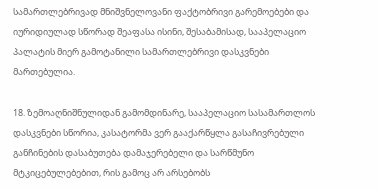სამართლებრივად მნიშვნელოვანი ფაქტობრივი გარემოებები და იურიდიულად სწორად შეაფასა ისინი, შესაბამისად, სააპელაციო პალატის მიერ გამოტანილი სამართლებრივი დასკვნები მართებულია.

18. ზემოაღნიშნულიდან გამომდინარე, სააპელაციო სასამართლოს დასკვნები სწორია, კასატორმა ვერ გააქარწყლა გასაჩივრებული განჩინების დასაბუთება დამაჯერებელი და სარწმუნო მტკიცებულებებით, რის გამოც არ არსებობს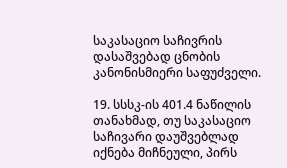საკასაციო საჩივრის დასაშვებად ცნობის კანონისმიერი საფუძველი.

19. სსსკ-ის 401.4 ნაწილის თანახმად, თუ საკასაციო საჩივარი დაუშვებლად იქნება მიჩნეული, პირს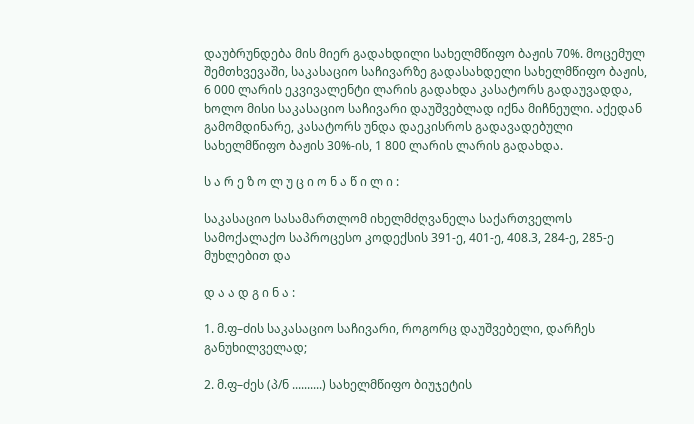დაუბრუნდება მის მიერ გადახდილი სახელმწიფო ბაჟის 70%. მოცემულ შემთხვევაში, საკასაციო საჩივარზე გადასახდელი სახელმწიფო ბაჟის, 6 000 ლარის ეკვივალენტი ლარის გადახდა კასატორს გადაუვადდა, ხოლო მისი საკასაციო საჩივარი დაუშვებლად იქნა მიჩნეული. აქედან გამომდინარე, კასატორს უნდა დაეკისროს გადავადებული სახელმწიფო ბაჟის 30%-ის, 1 800 ლარის ლარის გადახდა.

ს ა რ ე ზ ო ლ უ ც ი ო ნ ა წ ი ლ ი :

საკასაციო სასამართლომ იხელმძღვანელა საქართველოს სამოქალაქო საპროცესო კოდექსის 391-ე, 401-ე, 408.3, 284-ე, 285-ე მუხლებით და

დ ა ა დ გ ი ნ ა :

1. მ.ფ–ძის საკასაციო საჩივარი, როგორც დაუშვებელი, დარჩეს განუხილველად;

2. მ.ფ–ძეს (პ/ნ ..........) სახელმწიფო ბიუჯეტის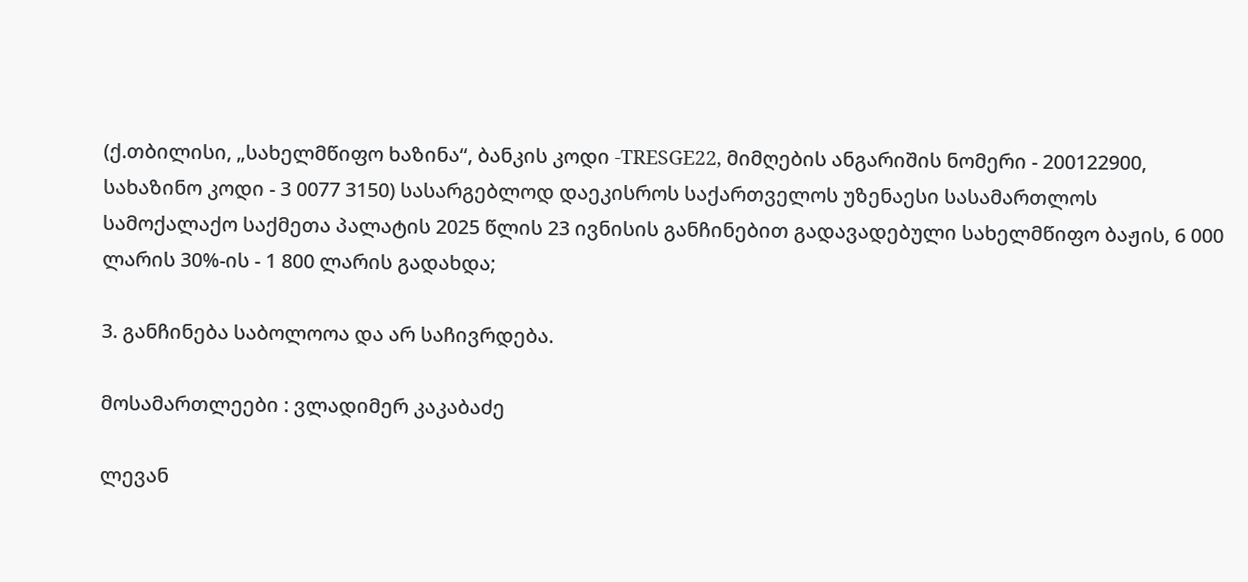(ქ.თბილისი, „სახელმწიფო ხაზინა“, ბანკის კოდი -TRESGE22, მიმღების ანგარიშის ნომერი - 200122900, სახაზინო კოდი - 3 0077 3150) სასარგებლოდ დაეკისროს საქართველოს უზენაესი სასამართლოს სამოქალაქო საქმეთა პალატის 2025 წლის 23 ივნისის განჩინებით გადავადებული სახელმწიფო ბაჟის, 6 000 ლარის 30%-ის - 1 800 ლარის გადახდა;

3. განჩინება საბოლოოა და არ საჩივრდება.

მოსამართლეები : ვლადიმერ კაკაბაძე

ლევან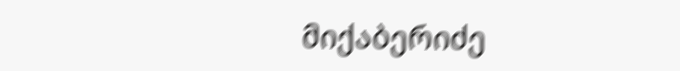მიქაბერიძე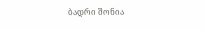ბადრი შონია